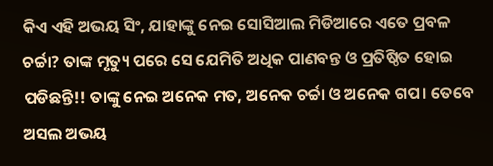କିଏ ଏହି ଅଭୟ ସିଂ, ଯାହାଙ୍କୁ ନେଇ ସୋସିଆଲ ମିଡିଆରେ ଏତେ ପ୍ରବଳ ଚର୍ଚ୍ଚା? ତାଙ୍କ ମୃତ୍ୟୁ ପରେ ସେ ଯେମିତି ଅଧିକ ପାଣବନ୍ତ ଓ ପ୍ରତିଷ୍ଠିତ ହୋଇ ପଡିଛନ୍ତି!! ତାଙ୍କୁ ନେଇ ଅନେକ ମତ, ଅନେକ ଚର୍ଚ୍ଚା ଓ ଅନେକ ଗପ। ତେବେ ଅସଲ ଅଭୟ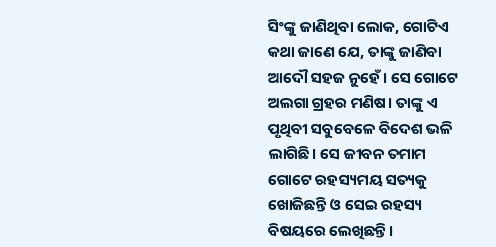ସିଂଙ୍କୁ ଜାଣିଥିବା ଲୋକ, ଗୋଟିଏ କଥା ଜାଣେ ଯେ, ତାଙ୍କୁ ଜାଣିବା ଆଦୌ ସହଜ ନୁହେଁ। ସେ ଗୋଟେ ଅଲଗା ଗ୍ରହର ମଣିଷ। ତାଙ୍କୁ ଏ ପୃଥିବୀ ସବୁବେଳେ ବିଦେଶ ଭଳି ଲାଗିଛି। ସେ ଜୀବନ ତମାମ ଗୋଟେ ରହସ୍ୟମୟ ସତ୍ୟକୁ ଖୋଜିଛନ୍ତି ଓ ସେଇ ରହସ୍ୟ ବିଷୟରେ ଲେଖିଛନ୍ତି।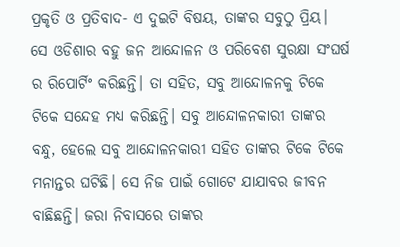ପ୍ରକୃତି ଓ ପ୍ରତିବାଦ- ଏ ଦୁଇଟି ବିଷୟ, ତାଙ୍କର ସବୁଠୁ ପ୍ରିୟ। ସେ ଓଡିଶାର ବହୁ ଜନ ଆନ୍ଦୋଳନ ଓ ପରିବେଶ ସୁରକ୍ଷା ସଂଘର୍ଷ ର ରିପୋର୍ଟିଂ କରିଛନ୍ତି। ତା ସହିତ, ସବୁ ଆନ୍ଦୋଳନକୁ ଟିକେ ଟିକେ ସନ୍ଦେହ ମଧ୍ୟ କରିଛନ୍ତି। ସବୁ ଆନ୍ଦୋଳନକାରୀ ତାଙ୍କର ବନ୍ଧୁ, ହେଲେ ସବୁ ଆନ୍ଦୋଳନକାରୀ ସହିତ ତାଙ୍କର ଟିକେ ଟିକେ ମନାନ୍ତର ଘଟିଛି। ସେ ନିଜ ପାଇଁ ଗୋଟେ ଯାଯାବର ଜୀବନ ବାଛିଛନ୍ତି। ଜରା ନିବାସରେ ତାଙ୍କର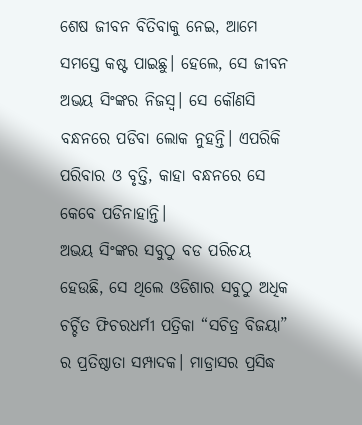ଶେଷ ଜୀବନ ବିତିବାକୁ ନେଇ, ଆମେ ସମସ୍ତେ କଷ୍ଟ ପାଇଛୁ। ହେଲେ, ସେ ଜୀବନ ଅଭୟ ସିଂଙ୍କର ନିଜସ୍ଵ। ସେ କୌଣସି ବନ୍ଧନରେ ପଡିବା ଲୋକ ନୁହନ୍ତି। ଏପରିକି ପରିବାର ଓ ବୃତ୍ତି, କାହା ବନ୍ଧନରେ ସେ କେବେ ପଡିନାହାନ୍ତି।
ଅଭୟ ସିଂଙ୍କର ସବୁଠୁ ବଡ ପରିଚୟ ହେଉଛି, ସେ ଥିଲେ ଓଡିଶାର ସବୁଠୁ ଅଧିକ ଚର୍ଚ୍ଚିତ ଫିଚରଧର୍ମୀ ପତ୍ରିକା “ସଚିତ୍ର ବିଜୟା” ର ପ୍ରତିଷ୍ଠାତା ସମ୍ପାଦକ। ମାଡ୍ରାସର ପ୍ରସିଦ୍ଧ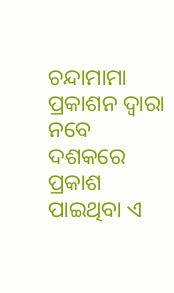ଚନ୍ଦାମାମା ପ୍ରକାଶନ ଦ୍ଵାରା ନବେ ଦଶକରେ ପ୍ରକାଶ ପାଇଥିବା ଏ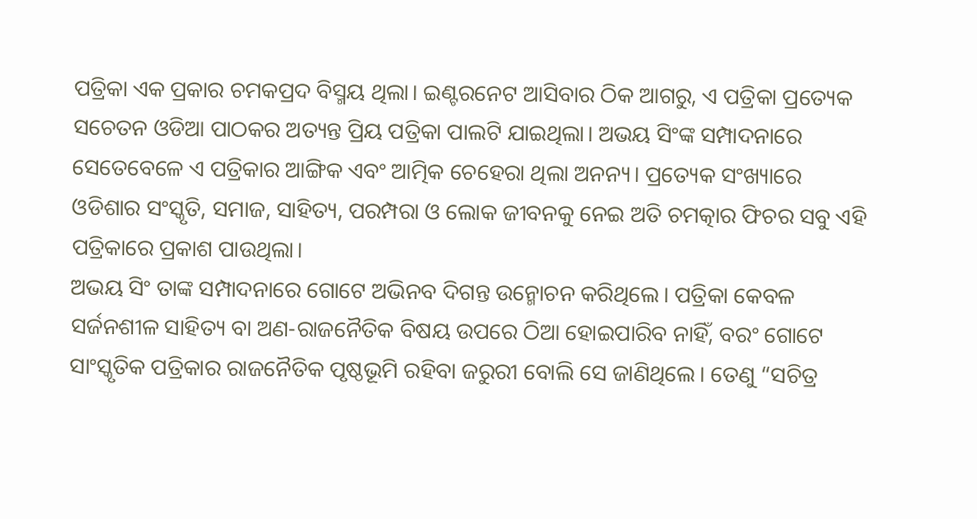ପତ୍ରିକା ଏକ ପ୍ରକାର ଚମକପ୍ରଦ ବିସ୍ମୟ ଥିଲା। ଇଣ୍ଟରନେଟ ଆସିବାର ଠିକ ଆଗରୁ, ଏ ପତ୍ରିକା ପ୍ରତ୍ୟେକ ସଚେତନ ଓଡିଆ ପାଠକର ଅତ୍ୟନ୍ତ ପ୍ରିୟ ପତ୍ରିକା ପାଲଟି ଯାଇଥିଲା। ଅଭୟ ସିଂଙ୍କ ସମ୍ପାଦନାରେ ସେତେବେଳେ ଏ ପତ୍ରିକାର ଆଙ୍ଗିକ ଏବଂ ଆତ୍ମିକ ଚେହେରା ଥିଲା ଅନନ୍ୟ। ପ୍ରତ୍ୟେକ ସଂଖ୍ୟାରେ ଓଡିଶାର ସଂସ୍କୃତି, ସମାଜ, ସାହିତ୍ୟ, ପରମ୍ପରା ଓ ଲୋକ ଜୀବନକୁ ନେଇ ଅତି ଚମତ୍କାର ଫିଚର ସବୁ ଏହି ପତ୍ରିକାରେ ପ୍ରକାଶ ପାଉଥିଲା।
ଅଭୟ ସିଂ ତାଙ୍କ ସମ୍ପାଦନାରେ ଗୋଟେ ଅଭିନବ ଦିଗନ୍ତ ଉନ୍ମୋଚନ କରିଥିଲେ। ପତ୍ରିକା କେବଳ ସର୍ଜନଶୀଳ ସାହିତ୍ୟ ବା ଅଣ-ରାଜନୈତିକ ବିଷୟ ଉପରେ ଠିଆ ହୋଇପାରିବ ନାହିଁ, ବରଂ ଗୋଟେ ସାଂସ୍କୃତିକ ପତ୍ରିକାର ରାଜନୈତିକ ପୃଷ୍ଠଭୂମି ରହିବା ଜରୁରୀ ବୋଲି ସେ ଜାଣିଥିଲେ। ତେଣୁ “ସଚିତ୍ର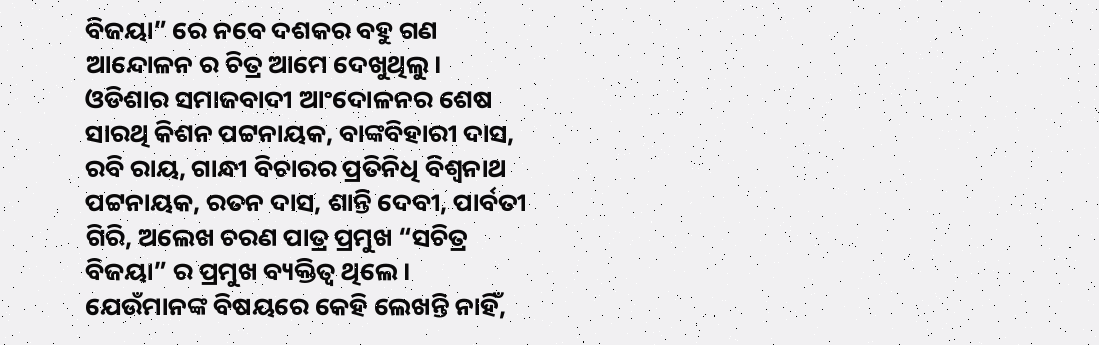ବିଜୟା” ରେ ନବେ ଦଶକର ବହୁ ଗଣ ଆନ୍ଦୋଳନ ର ଚିତ୍ର ଆମେ ଦେଖୁଥିଲୁ। ଓଡିଶାର ସମାଜବାଦୀ ଆଂଦୋଳନର ଶେଷ ସାରଥି କିଶନ ପଟ୍ଟନାୟକ, ବାଙ୍କବିହାରୀ ଦାସ, ରବି ରାୟ, ଗାନ୍ଧୀ ବିଚାରର ପ୍ରତିନିଧି ବିଶ୍ଵନାଥ ପଟ୍ଟନାୟକ, ରତନ ଦାସ, ଶାନ୍ତି ଦେବୀ, ପାର୍ବତୀ ଗିରି, ଅଲେଖ ଚରଣ ପାତ୍ର ପ୍ରମୁଖ “ସଚିତ୍ର ବିଜୟା” ର ପ୍ରମୁଖ ବ୍ୟକ୍ତିତ୍ବ ଥିଲେ। ଯେଉଁମାନଙ୍କ ବିଷୟରେ କେହି ଲେଖନ୍ତି ନାହିଁ,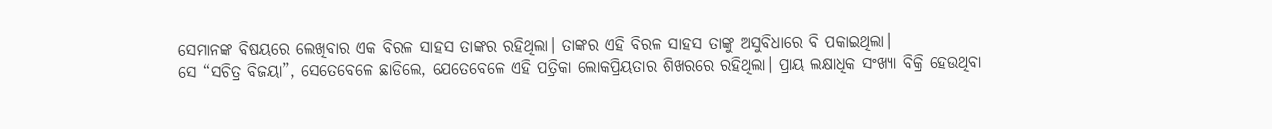ସେମାନଙ୍କ ବିଷୟରେ ଲେଖିବାର ଏକ ବିରଳ ସାହସ ତାଙ୍କର ରହିଥିଲା। ତାଙ୍କର ଏହି ବିରଳ ସାହସ ତାଙ୍କୁ ଅସୁବିଧାରେ ବି ପକାଇଥିଲା।
ସେ “ସଚିତ୍ର ବିଜୟା”, ସେତେବେଳେ ଛାଡିଲେ, ଯେତେବେଳେ ଏହି ପତ୍ରିକା ଲୋକପ୍ରିୟତାର ଶିଖରରେ ରହିଥିଲା। ପ୍ରାୟ ଲକ୍ଷାଧିକ ସଂଖ୍ୟା ବିକ୍ରି ହେଉଥିବା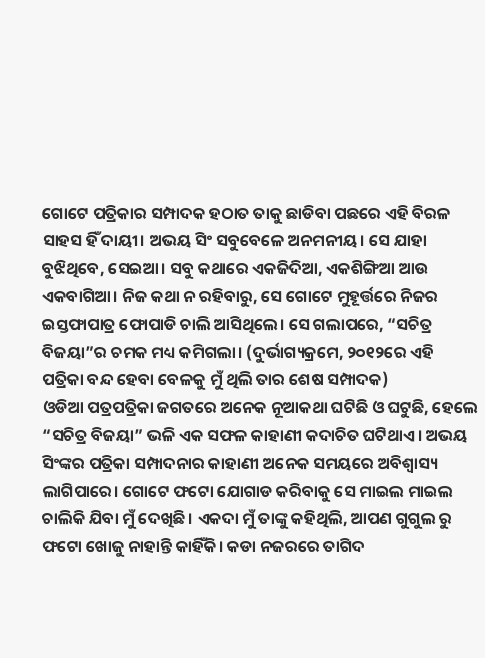ଗୋଟେ ପତ୍ରିକାର ସମ୍ପାଦକ ହଠାତ ତାକୁ ଛାଡିବା ପଛରେ ଏହି ବିରଳ ସାହସ ହିଁ ଦାୟୀ। ଅଭୟ ସିଂ ସବୁବେଳେ ଅନମନୀୟ। ସେ ଯାହା ବୁଝିଥିବେ, ସେଇଆ। ସବୁ କଥାରେ ଏକଜିଦିଆ, ଏକଶିଙ୍ଗିଆ ଆଉ ଏକବାଗିଆ। ନିଜ କଥା ନ ରହିବାରୁ, ସେ ଗୋଟେ ମୁହୂର୍ତ୍ତରେ ନିଜର ଇସ୍ତଫାପାତ୍ର ଫୋପାଡି ଚାଲି ଆସିଥିଲେ। ସେ ଗଲାପରେ, “ସଚିତ୍ର ବିଜୟା”ର ଚମକ ମଧ୍ୟ କମିଗଲା। (ଦୁର୍ଭାଗ୍ୟକ୍ରମେ, ୨୦୧୨ରେ ଏହି ପତ୍ରିକା ବନ୍ଦ ହେବା ବେଳକୁ ମୁଁ ଥିଲି ତାର ଶେଷ ସମ୍ପାଦକ)
ଓଡିଆ ପତ୍ରପତ୍ରିକା ଜଗତରେ ଅନେକ ନୂଆକଥା ଘଟିଛି ଓ ଘଟୁଛି, ହେଲେ “ସଚିତ୍ର ବିଜୟା” ଭଳି ଏକ ସଫଳ କାହାଣୀ କଦାଚିତ ଘଟିଥାଏ। ଅଭୟ ସିଂଙ୍କର ପତ୍ରିକା ସମ୍ପାଦନାର କାହାଣୀ ଅନେକ ସମୟରେ ଅବିଶ୍ଵାସ୍ୟ ଲାଗିପାରେ। ଗୋଟେ ଫଟୋ ଯୋଗାଡ କରିବାକୁ ସେ ମାଇଲ ମାଇଲ ଚାଲିକି ଯିବା ମୁଁ ଦେଖିଛି। ଏକଦା ମୁଁ ତାଙ୍କୁ କହିଥିଲି, ଆପଣ ଗୁଗୁଲ ରୁ ଫଟୋ ଖୋଜୁ ନାହାନ୍ତି କାହିଁକି। କଡା ନଜରରେ ତାଗିଦ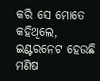କରି ସେ ମୋତେ କହିଥିଲେ, ଇଣ୍ଟରନେଟ ହେଉଛି ମଣିଷ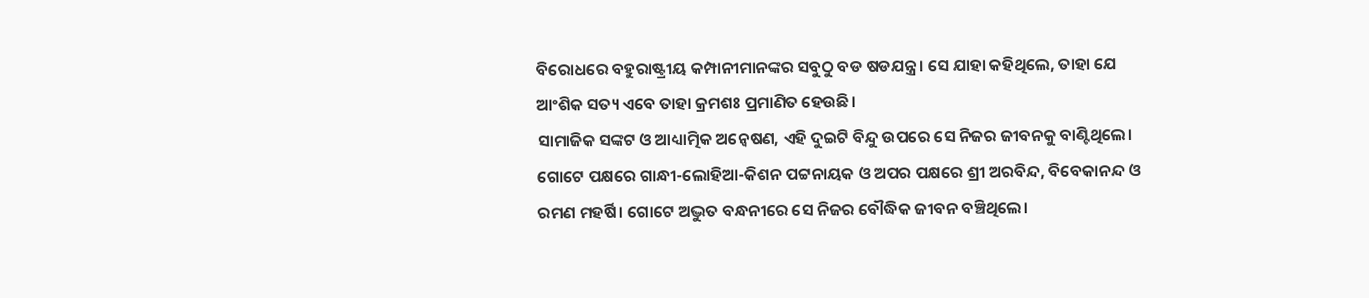ବିରୋଧରେ ବହୁରାଷ୍ଟ୍ରୀୟ କମ୍ପାନୀମାନଙ୍କର ସବୁଠୁ ବଡ ଷଡଯନ୍ତ୍ର। ସେ ଯାହା କହିଥିଲେ, ତାହା ଯେ ଆଂଶିକ ସତ୍ୟ ଏବେ ତାହା କ୍ରମଶଃ ପ୍ରମାଣିତ ହେଉଛି।
ସାମାଜିକ ସଙ୍କଟ ଓ ଆଧ୍ୟାତ୍ମିକ ଅନ୍ଵେଷଣ, ଏହି ଦୁଇଟି ବିନ୍ଦୁ ଉପରେ ସେ ନିଜର ଜୀବନକୁ ବାଣ୍ଟିଥିଲେ। ଗୋଟେ ପକ୍ଷରେ ଗାନ୍ଧୀ-ଲୋହିଆ-କିଶନ ପଟ୍ଟନାୟକ ଓ ଅପର ପକ୍ଷରେ ଶ୍ରୀ ଅରବିନ୍ଦ, ବିବେକାନନ୍ଦ ଓ ରମଣ ମହର୍ଷି। ଗୋଟେ ଅଦ୍ଭୁତ ବନ୍ଧନୀରେ ସେ ନିଜର ବୌଦ୍ଧିକ ଜୀବନ ବଞ୍ଚିଥିଲେ।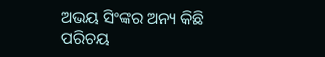ଅଭୟ ସିଂଙ୍କର ଅନ୍ୟ କିଛି ପରିଚୟ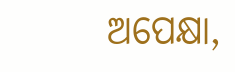ଅପେକ୍ଷା,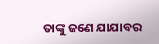ତାଙ୍କୁ ଜଣେ ଯାଯାବର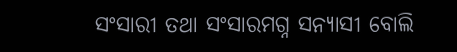ସଂସାରୀ ତଥା ସଂସାରମଗ୍ନ ସନ୍ୟାସୀ ବୋଲି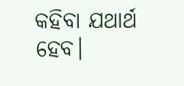କହିବା ଯଥାର୍ଥ ହେବ।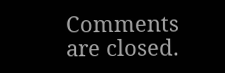Comments are closed.